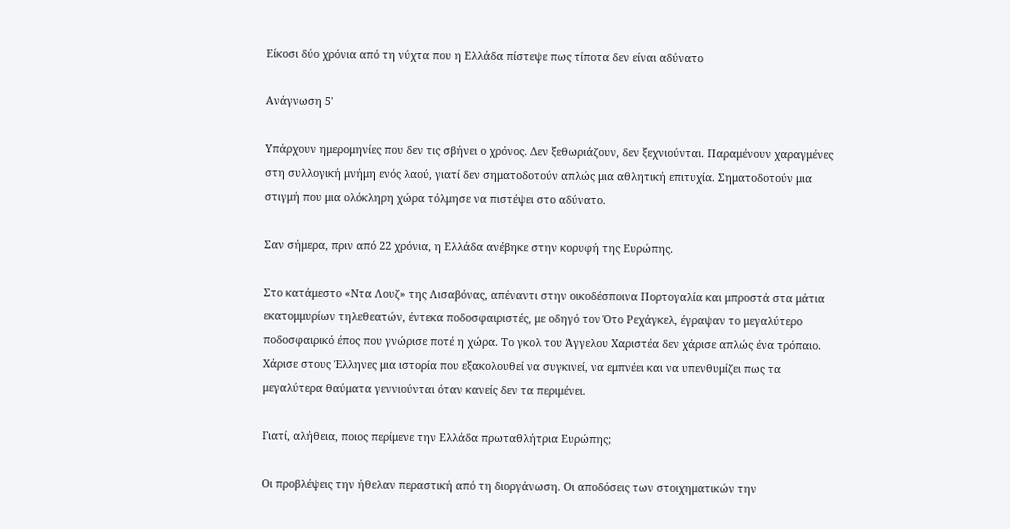Είκοσι δύο χρόνια από τη νύχτα που η Ελλάδα πίστεψε πως τίποτα δεν είναι αδύνατο

Ανάγνωση 5'

Υπάρχουν ημερομηνίες που δεν τις σβήνει ο χρόνος. Δεν ξεθωριάζουν, δεν ξεχνιούνται. Παραμένουν χαραγμένες στη συλλογική μνήμη ενός λαού, γιατί δεν σηματοδοτούν απλώς μια αθλητική επιτυχία. Σηματοδοτούν μια στιγμή που μια ολόκληρη χώρα τόλμησε να πιστέψει στο αδύνατο.

Σαν σήμερα, πριν από 22 χρόνια, η Ελλάδα ανέβηκε στην κορυφή της Ευρώπης.

Στο κατάμεστο «Ντα Λουζ» της Λισαβόνας, απέναντι στην οικοδέσποινα Πορτογαλία και μπροστά στα μάτια εκατομμυρίων τηλεθεατών, έντεκα ποδοσφαιριστές, με οδηγό τον Ότο Ρεχάγκελ, έγραψαν το μεγαλύτερο ποδοσφαιρικό έπος που γνώρισε ποτέ η χώρα. Το γκολ του Άγγελου Χαριστέα δεν χάρισε απλώς ένα τρόπαιο. Χάρισε στους Έλληνες μια ιστορία που εξακολουθεί να συγκινεί, να εμπνέει και να υπενθυμίζει πως τα μεγαλύτερα θαύματα γεννιούνται όταν κανείς δεν τα περιμένει.

Γιατί, αλήθεια, ποιος περίμενε την Ελλάδα πρωταθλήτρια Ευρώπης;

Οι προβλέψεις την ήθελαν περαστική από τη διοργάνωση. Οι αποδόσεις των στοιχηματικών την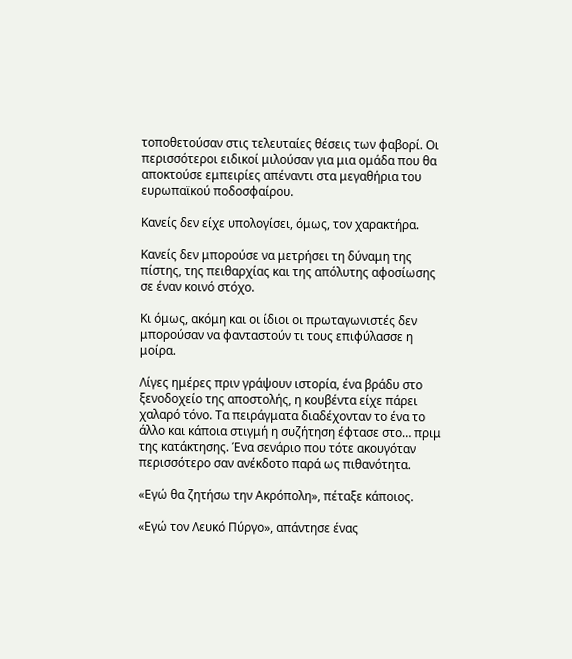τοποθετούσαν στις τελευταίες θέσεις των φαβορί. Οι περισσότεροι ειδικοί μιλούσαν για μια ομάδα που θα αποκτούσε εμπειρίες απέναντι στα μεγαθήρια του ευρωπαϊκού ποδοσφαίρου.

Κανείς δεν είχε υπολογίσει, όμως, τον χαρακτήρα.

Κανείς δεν μπορούσε να μετρήσει τη δύναμη της πίστης, της πειθαρχίας και της απόλυτης αφοσίωσης σε έναν κοινό στόχο.

Κι όμως, ακόμη και οι ίδιοι οι πρωταγωνιστές δεν μπορούσαν να φανταστούν τι τους επιφύλασσε η μοίρα.

Λίγες ημέρες πριν γράψουν ιστορία, ένα βράδυ στο ξενοδοχείο της αποστολής, η κουβέντα είχε πάρει χαλαρό τόνο. Τα πειράγματα διαδέχονταν το ένα το άλλο και κάποια στιγμή η συζήτηση έφτασε στο… πριμ της κατάκτησης. Ένα σενάριο που τότε ακουγόταν περισσότερο σαν ανέκδοτο παρά ως πιθανότητα.

«Εγώ θα ζητήσω την Ακρόπολη», πέταξε κάποιος.

«Εγώ τον Λευκό Πύργο», απάντησε ένας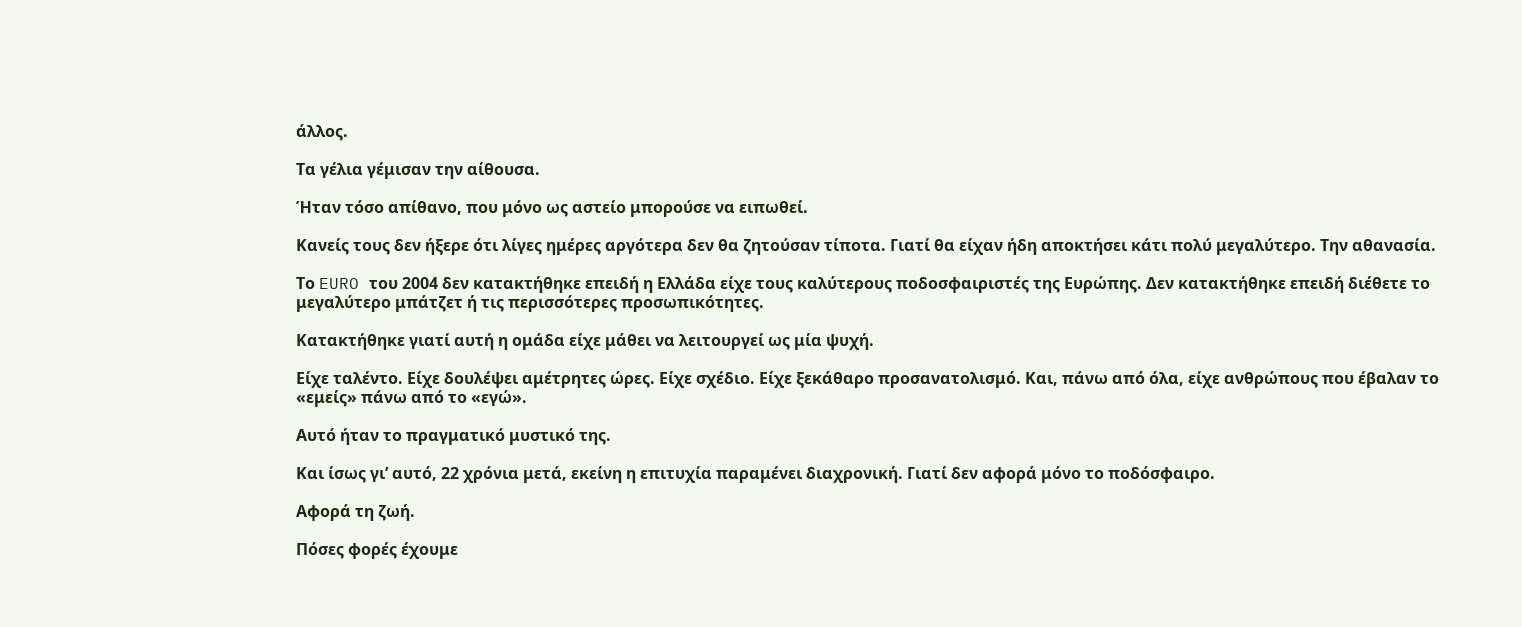άλλος.

Τα γέλια γέμισαν την αίθουσα.

Ήταν τόσο απίθανο, που μόνο ως αστείο μπορούσε να ειπωθεί.

Κανείς τους δεν ήξερε ότι λίγες ημέρες αργότερα δεν θα ζητούσαν τίποτα. Γιατί θα είχαν ήδη αποκτήσει κάτι πολύ μεγαλύτερο. Την αθανασία.

Το EURO του 2004 δεν κατακτήθηκε επειδή η Ελλάδα είχε τους καλύτερους ποδοσφαιριστές της Ευρώπης. Δεν κατακτήθηκε επειδή διέθετε το μεγαλύτερο μπάτζετ ή τις περισσότερες προσωπικότητες.

Κατακτήθηκε γιατί αυτή η ομάδα είχε μάθει να λειτουργεί ως μία ψυχή.

Είχε ταλέντο. Είχε δουλέψει αμέτρητες ώρες. Είχε σχέδιο. Είχε ξεκάθαρο προσανατολισμό. Και, πάνω από όλα, είχε ανθρώπους που έβαλαν το «εμείς» πάνω από το «εγώ».

Αυτό ήταν το πραγματικό μυστικό της.

Και ίσως γι’ αυτό, 22 χρόνια μετά, εκείνη η επιτυχία παραμένει διαχρονική. Γιατί δεν αφορά μόνο το ποδόσφαιρο.

Αφορά τη ζωή.

Πόσες φορές έχουμε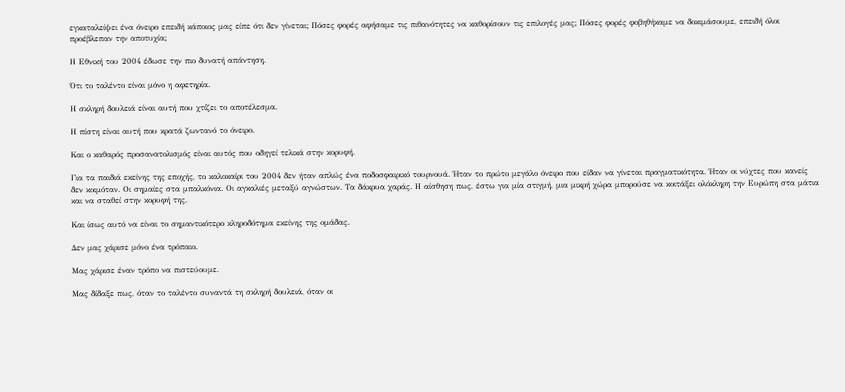εγκαταλείψει ένα όνειρο επειδή κάποιος μας είπε ότι δεν γίνεται; Πόσες φορές αφήσαμε τις πιθανότητες να καθορίσουν τις επιλογές μας; Πόσες φορές φοβηθήκαμε να δοκιμάσουμε, επειδή όλοι προέβλεπαν την αποτυχία;

Η Εθνική του 2004 έδωσε την πιο δυνατή απάντηση.

Ότι το ταλέντο είναι μόνο η αφετηρία.

Η σκληρή δουλειά είναι αυτή που χτίζει το αποτέλεσμα.

Η πίστη είναι αυτή που κρατά ζωντανό το όνειρο.

Και ο καθαρός προσανατολισμός είναι αυτός που οδηγεί τελικά στην κορυφή.

Για τα παιδιά εκείνης της εποχής, το καλοκαίρι του 2004 δεν ήταν απλώς ένα ποδοσφαιρικό τουρνουά. Ήταν το πρώτο μεγάλο όνειρο που είδαν να γίνεται πραγματικότητα. Ήταν οι νύχτες που κανείς δεν κοιμόταν. Οι σημαίες στα μπαλκόνια. Οι αγκαλιές μεταξύ αγνώστων. Τα δάκρυα χαράς. Η αίσθηση πως, έστω για μία στιγμή, μια μικρή χώρα μπορούσε να κοιτάξει ολόκληρη την Ευρώπη στα μάτια και να σταθεί στην κορυφή της.

Και ίσως αυτό να είναι το σημαντικότερο κληροδότημα εκείνης της ομάδας.

Δεν μας χάρισε μόνο ένα τρόπαιο.

Μας χάρισε έναν τρόπο να πιστεύουμε.

Μας δίδαξε πως, όταν το ταλέντο συναντά τη σκληρή δουλειά, όταν οι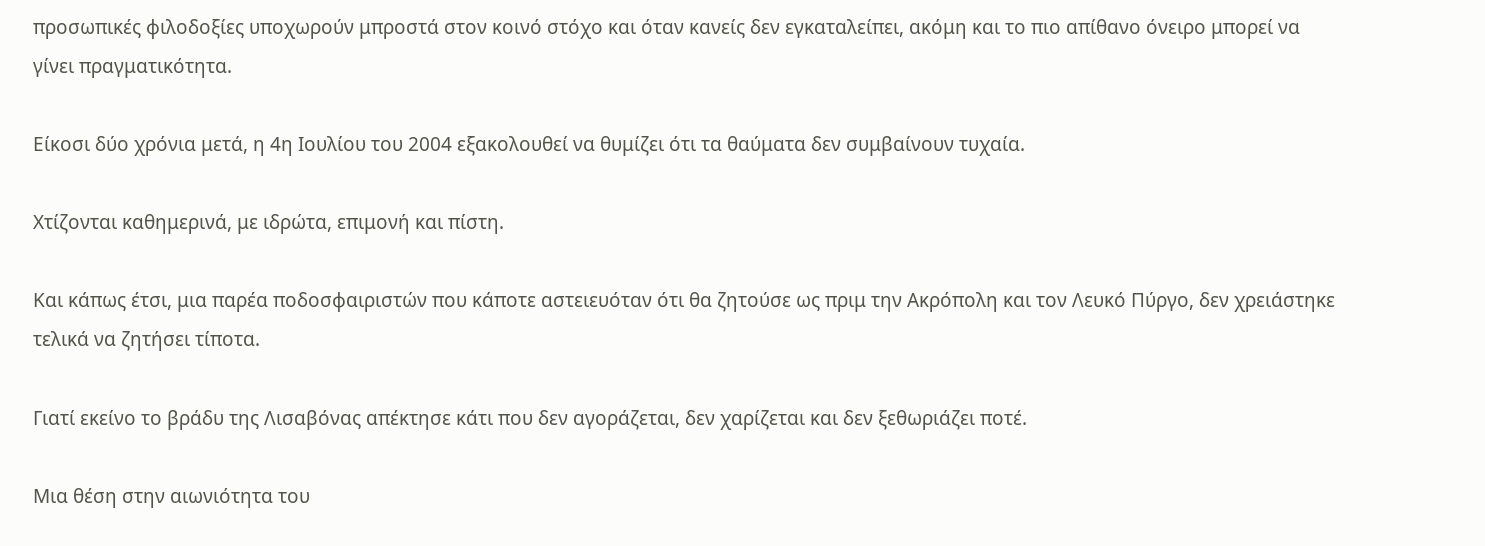προσωπικές φιλοδοξίες υποχωρούν μπροστά στον κοινό στόχο και όταν κανείς δεν εγκαταλείπει, ακόμη και το πιο απίθανο όνειρο μπορεί να γίνει πραγματικότητα.

Είκοσι δύο χρόνια μετά, η 4η Ιουλίου του 2004 εξακολουθεί να θυμίζει ότι τα θαύματα δεν συμβαίνουν τυχαία.

Χτίζονται καθημερινά, με ιδρώτα, επιμονή και πίστη.

Και κάπως έτσι, μια παρέα ποδοσφαιριστών που κάποτε αστειευόταν ότι θα ζητούσε ως πριμ την Ακρόπολη και τον Λευκό Πύργο, δεν χρειάστηκε τελικά να ζητήσει τίποτα.

Γιατί εκείνο το βράδυ της Λισαβόνας απέκτησε κάτι που δεν αγοράζεται, δεν χαρίζεται και δεν ξεθωριάζει ποτέ.

Μια θέση στην αιωνιότητα του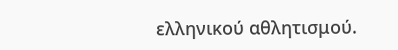ελληνικού αθλητισμού.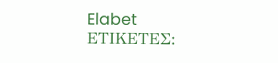Elabet
ΕΤΙΚΕΤΕΣ: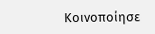Κοινοποίησε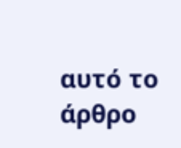αυτό το άρθρο